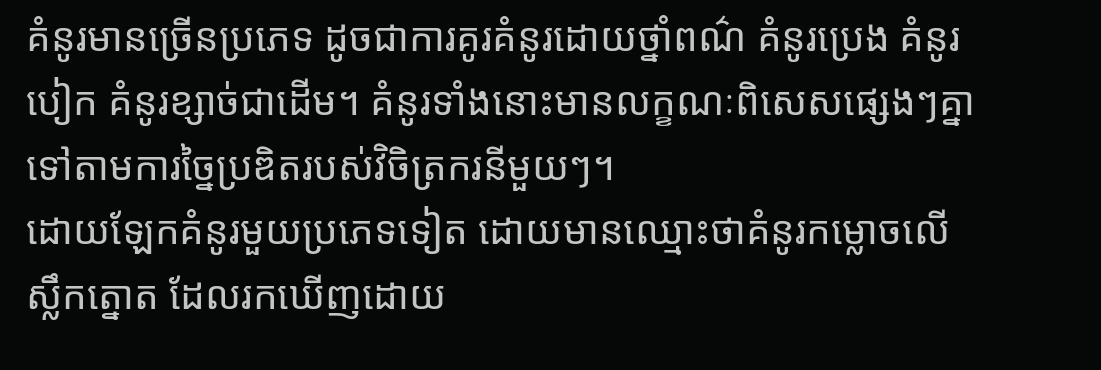គំនូរមានច្រើនប្រភេទ ដូចជាការគូរគំនូរដោយថ្នាំពណ៌ គំនូរប្រេង គំនូរបៀក គំនូរខ្សាច់ជាដើម។ គំនូរទាំងនោះមានលក្ខណៈពិសេសផ្សេងៗគ្នាទៅតាមការច្នៃប្រឌិតរបស់វិចិត្រករនីមួយៗ។
ដោយឡែកគំនូរមួយប្រភេទទៀត ដោយមានឈ្មោះថាគំនូរកម្លោចលើស្លឹកត្នោត ដែលរកឃើញដោយ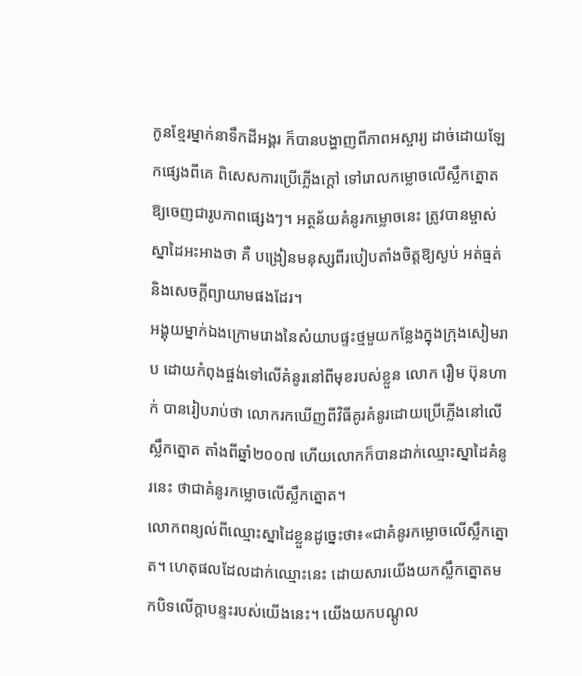កូនខ្មែរម្នាក់នាទឹកដីអង្គរ ក៏បានបង្ហាញពីភាពអស្ចារ្យ ដាច់ដោយឡែកផ្សេងពីគេ ពិសេសការប្រើភ្លើងក្តៅ ទៅរោលកម្លោចលើស្លឹកត្នោត ឱ្យចេញជារូបភាពផ្សេងៗ។ អត្ថន័យគំនូរកម្លោចនេះ ត្រូវបានម្ចាស់ស្នាដៃអះអាងថា គឺ បង្រៀនមនុស្សពីរបៀបតាំងចិត្តឱ្យស្ងប់ អត់ធ្មត់ និងសេចក្តីព្យាយាមផងដែរ។
អង្គុយម្នាក់ឯងក្រោមរោងនៃសំយាបផ្ទះថ្មមួយកន្លែងក្នុងក្រុងសៀមរាប ដោយកំពុងផ្ចង់ទៅលើគំនូរនៅពីមុខរបស់ខ្លួន លោក រឿម ប៊ុនហាក់ បានរៀបរាប់ថា លោករកឃើញពីវិធីគូរគំនូរដោយប្រើភ្លើងនៅលើស្លឹកត្នោត តាំងពីឆ្នាំ២០០៧ ហើយលោកក៏បានដាក់ឈ្មោះស្នាដៃគំនូរនេះ ថាជាគំនូរកម្លោចលើស្លឹកត្នោត។
លោកពន្យល់ពីឈ្មោះស្នាដៃខ្លួនដូច្នេះថា៖«ជាគំនូរកម្លោចលើស្លឹកត្នោត។ ហេតុផលដែលដាក់ឈ្មោះនេះ ដោយសារយើងយកស្លឹកត្នោតមកបិទលើក្តាបន្ទះរបស់យើងនេះ។ យើងយកបណ្តូល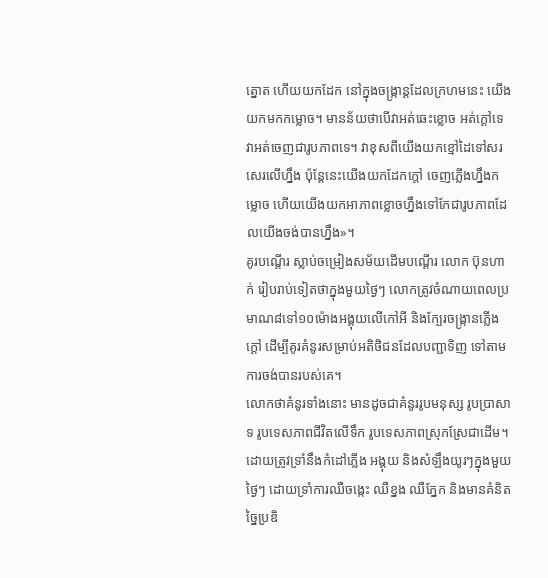ត្នោត ហើយយកដែក នៅក្នុងចង្ក្រាន្តដែលក្រហមនេះ យើងយកមកកម្លោច។ មានន័យថាបើវាអត់ឆេះខ្លោច អត់ក្តៅទេ វាអត់ចេញជារូបភាពទេ។ វាខុសពីយើងយកខ្មៅដៃទៅសរសេរលើហ្នឹង ប៉ុន្តែនេះយើងយកដែកក្តៅ ចេញភ្លើងហ្នឹងកម្លោច ហើយយើងយកអាភាពខ្លោចហ្នឹងទៅកែជារូបភាពដែលយើងចង់បានហ្នឹង»។
គូរបណ្តើរ ស្លាប់ចម្រៀងសម័យដើមបណ្តើរ លោក ប៊ុនហាក់ រៀបរាប់ទៀតថាក្នុងមួយថ្ងៃៗ លោកត្រូវចំណាយពេលប្រមាណ៨ទៅ១០ម៉ោងអង្គុយលើកៅអី និងក្បែរចង្ក្រានភ្លើងក្តៅ ដើម្បីគូរគំនូរសម្រាប់អតិថិជនដែលបញ្ជាទិញ ទៅតាមការចង់បានរបស់គេ។
លោកថាគំនូរទាំងនោះ មានដូចជាគំនូររូបមនុស្ស រូបប្រាសាទ រូបទេសភាពជីវិតលើទឹក រូបទេសភាពស្រុកស្រែជាដើម។
ដោយត្រូវទ្រាំនឹងកំដៅភ្លើង អង្គុយ និងសំឡឹងយូរៗក្នុងមួយថ្ងៃៗ ដោយទ្រាំការឈឺចង្កេះ ឈឺខ្នង ឈឺភ្នែក និងមានគំនិតច្នៃប្រឌិ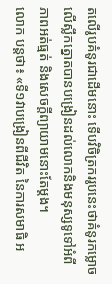តលើរូបគំនូរជាដើមនោះ ទើបវិចិត្រកររូបនេះថាគំនូរកម្លោចលើស្លឹកត្នោតបានបង្រៀនដល់លោកនិងមនុស្សទូទៅអំពីភាពអត់ធ្មត់ និងសេចក្តីព្យាយាមនោះតែម្តង។
លោក បន្តថា៖ «ទី១វាបង្រៀនពីជីវិត នៃការសមាធិ អ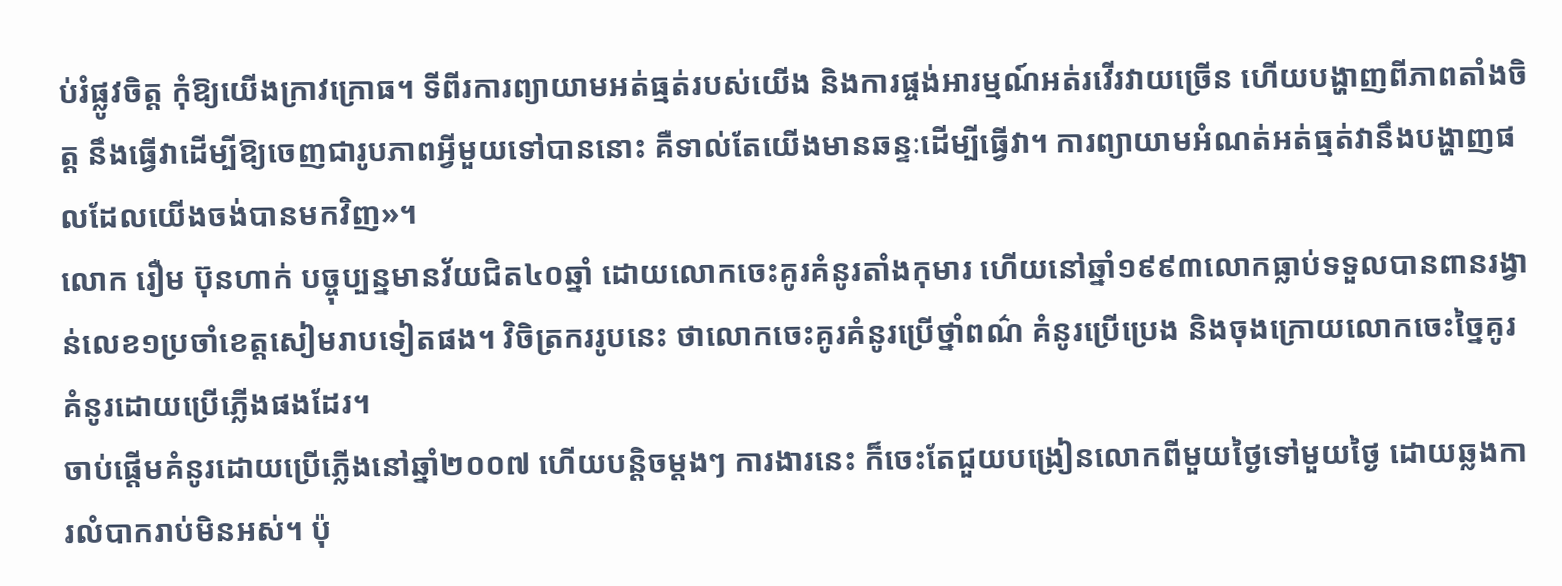ប់រំផ្លូវចិត្ត កុំឱ្យយើងក្រាវក្រោធ។ ទីពីរការព្យាយាមអត់ធ្មត់របស់យើង និងការផ្ចង់អារម្មណ៍អត់រវើរវាយច្រើន ហើយបង្ហាញពីភាពតាំងចិត្ត នឹងធ្វើវាដើម្បីឱ្យចេញជារូបភាពអ្វីមួយទៅបាននោះ គឺទាល់តែយើងមានឆន្ទៈដើម្បីធ្វើវា។ ការព្យាយាមអំណត់អត់ធ្មត់វានឹងបង្ហាញផលដែលយើងចង់បានមកវិញ»។
លោក រឿម ប៊ុនហាក់ បច្ចុប្បន្នមានវ័យជិត៤០ឆ្នាំ ដោយលោកចេះគូរគំនូរតាំងកុមារ ហើយនៅឆ្នាំ១៩៩៣លោកធ្លាប់ទទួលបានពានរង្វាន់លេខ១ប្រចាំខេត្តសៀមរាបទៀតផង។ វិចិត្រកររូបនេះ ថាលោកចេះគូរគំនូរប្រើថ្នាំពណ៌ គំនូរប្រើប្រេង និងចុងក្រោយលោកចេះច្នៃគូរគំនូរដោយប្រើភ្លើងផងដែរ។
ចាប់ផ្តើមគំនូរដោយប្រើភ្លើងនៅឆ្នាំ២០០៧ ហើយបន្តិចម្តងៗ ការងារនេះ ក៏ចេះតែជួយបង្រៀនលោកពីមួយថ្ងៃទៅមួយថ្ងៃ ដោយឆ្លងការលំបាករាប់មិនអស់។ ប៉ុ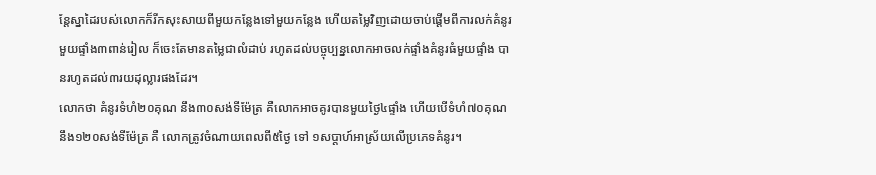ន្តែស្នាដៃរបស់លោកក៏រីកសុះសាយពីមួយកន្លែងទៅមួយកន្លែង ហើយតម្លៃវិញដោយចាប់ផ្តើមពីការលក់គំនូរមួយផ្ទាំង៣ពាន់រៀល ក៏ចេះតែមានតម្លៃជាលំដាប់ រហូតដល់បច្ចុប្បន្នលោកអាចលក់ផ្ទាំងគំនូរធំមួយផ្ទាំង បានរហូតដល់៣រយដុល្លារផងដែរ។
លោកថា គំនូរទំហំ២០គុណ នឹង៣០សង់ទីម៉ែត្រ គឺលោកអាចគូរបានមួយថ្ងៃ៤ផ្ទាំង ហើយបើទំហំ៧០គុណនឹង១២០សង់ទីម៉ែត្រ គឺ លោកត្រូវចំណាយពេលពី៥ថ្ងៃ ទៅ ១សប្តាហ៍អាស្រ័យលើប្រភេទគំនូរ។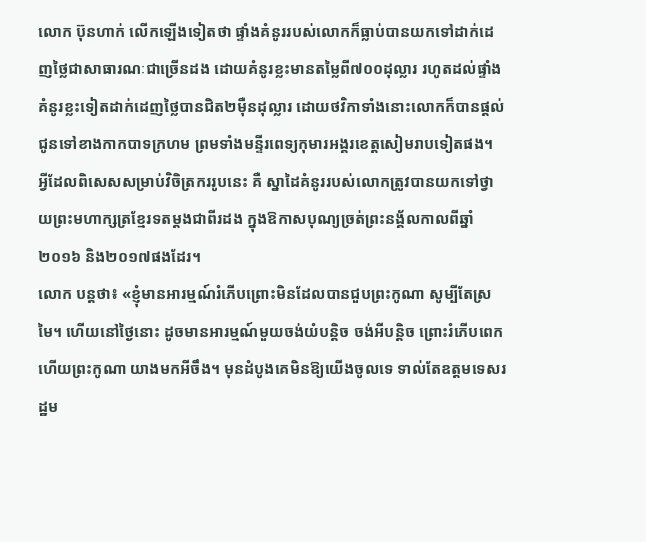លោក ប៊ុនហាក់ លើកឡើងទៀតថា ផ្ទាំងគំនូររបស់លោកក៏ធ្លាប់បានយកទៅដាក់ដេញថ្លៃជាសាធារណៈជាច្រើនដង ដោយគំនូរខ្លះមានតម្លៃពី៧០០ដុល្លារ រហូតដល់ផ្ទាំងគំនូរខ្លះទៀតដាក់ដេញថ្លៃបានជិត២ម៉ឺនដុល្លារ ដោយថវិកាទាំងនោះលោកក៏បានផ្តល់ជូនទៅខាងកាកបាទក្រហម ព្រមទាំងមន្ទីរពេទ្យកុមារអង្គរខេត្តសៀមរាបទៀតផង។
អ្វីដែលពិសេសសម្រាប់វិចិត្រកររូបនេះ គឺ ស្នាដៃគំនូររបស់លោកត្រូវបានយកទៅថ្វាយព្រះមហាក្សត្រខ្មែរទតម្តងជាពីរដង ក្នុងឱកាសបុណ្យច្រត់ព្រះនង្គ័លកាលពីឆ្នាំ២០១៦ និង២០១៧ផងដែរ។
លោក បន្តថា៖ «ខ្ញុំមានអារម្មណ៍រំភើបព្រោះមិនដែលបានជួបព្រះកូណា សូម្បីតែស្រមៃ។ ហើយនៅថ្ងៃនោះ ដូចមានអារម្មណ៍មួយចង់យំបន្តិច ចង់អីបន្តិច ព្រោះរំភើបពេក ហើយព្រះកូណា យាងមកអីចឹង។ មុនដំបូងគេមិនឱ្យយើងចូលទេ ទាល់តែឧត្តមទេសរដ្ឋម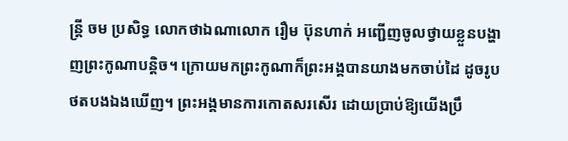ន្ត្រី ចម ប្រសិទ្ធ លោកថាឯណាលោក រឿម ប៊ុនហាក់ អញ្ជើញចូលថ្វាយខ្លួនបង្ហាញព្រះកូណាបន្តិច។ ក្រោយមកព្រះកូណាក៏ព្រះអង្គបានយាងមកចាប់ដៃ ដូចរូបថតបងឯងឃើញ។ ព្រះអង្គមានការកោតសរសើរ ដោយប្រាប់ឱ្យយើងប្រឹ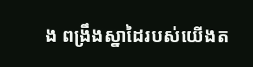ង ពង្រឹងស្នាដៃរបស់យើងត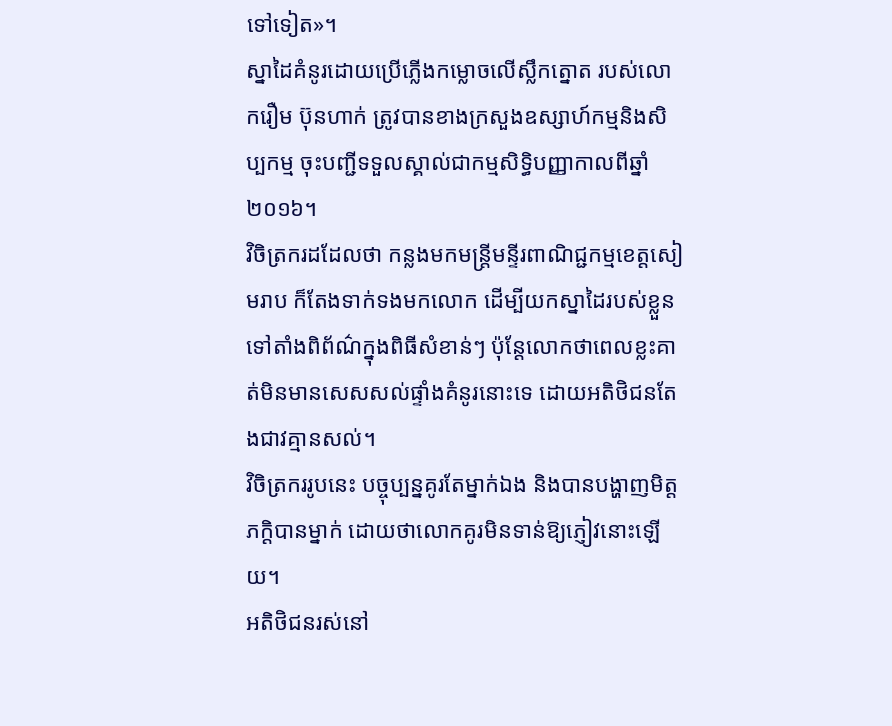ទៅទៀត»។
ស្នាដៃគំនូរដោយប្រើភ្លើងកម្លោចលើស្លឹកត្នោត របស់លោករឿម ប៊ុនហាក់ ត្រូវបានខាងក្រសួងឧស្សាហ៍កម្មនិងសិប្បកម្ម ចុះបញ្ជីទទួលស្គាល់ជាកម្មសិទ្ធិបញ្ញាកាលពីឆ្នាំ២០១៦។
វិចិត្រករដដែលថា កន្លងមកមន្ត្រីមន្ទីរពាណិជ្ជកម្មខេត្តសៀមរាប ក៏តែងទាក់ទងមកលោក ដើម្បីយកស្នាដៃរបស់ខ្លួន ទៅតាំងពិព័ណ៌ក្នុងពិធីសំខាន់ៗ ប៉ុន្តែលោកថាពេលខ្លះគាត់មិនមានសេសសល់ផ្ទាំងគំនូរនោះទេ ដោយអតិថិជនតែងជាវគ្មានសល់។
វិចិត្រកររូបនេះ បច្ចុប្បន្នគូរតែម្នាក់ឯង និងបានបង្ហាញមិត្តភក្តិបានម្នាក់ ដោយថាលោកគូរមិនទាន់ឱ្យភ្ញៀវនោះឡើយ។
អតិថិជនរស់នៅ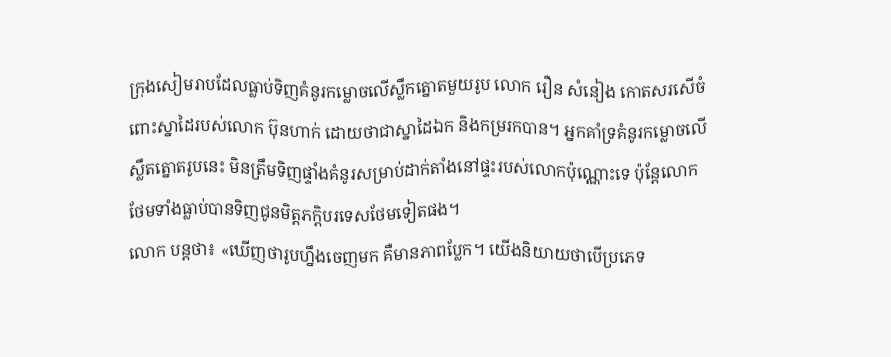ក្រុងសៀមរាបដែលធ្លាប់ទិញគំនូរកម្លោចលើស្លឹកត្នោតមួយរូប លោក រឿន សំនៀង កោតសរសើចំពោះស្នាដៃរបស់លោក ប៊ុនហាក់ ដោយថាជាស្នាដៃឯក និងកម្ររកបាន។ អ្នកគាំទ្រគំនូរកម្លោចលើស្លឹតត្នោតរូបនេះ មិនត្រឹមទិញផ្ទាំងគំនូរសម្រាប់ដាក់តាំងនៅផ្ទះរបស់លោកប៉ុណ្ណោះទេ ប៉ុន្តែលោកថែមទាំងធ្លាប់បានទិញជូនមិត្តភក្តិបរទេសថែមទៀតផង។
លោក បន្តថា៖ «ឃើញថារូបហ្នឹងចេញមក គឺមានភាពប្លែក។ យើងនិយាយថាបើប្រភេទ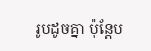រូបដូចគ្នា ប៉ុន្តែប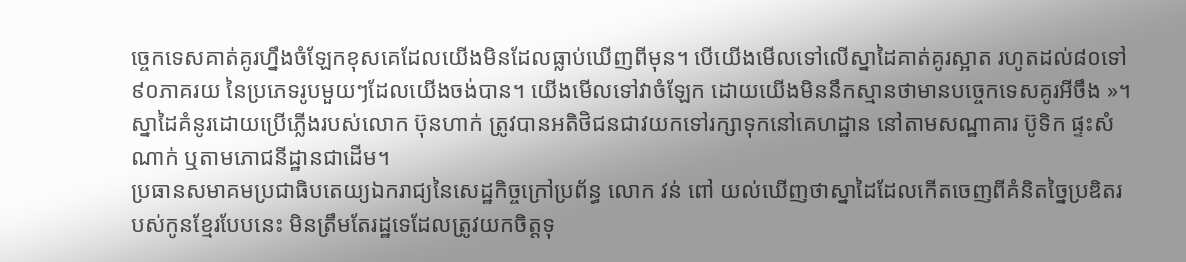ច្ចេកទេសគាត់គូរហ្នឹងចំឡែកខុសគេដែលយើងមិនដែលធ្លាប់ឃើញពីមុន។ បើយើងមើលទៅលើស្នាដៃគាត់គូរស្អាត រហូតដល់៨០ទៅ៩០ភាគរយ នៃប្រភេទរូបមួយៗដែលយើងចង់បាន។ យើងមើលទៅវាចំឡែក ដោយយើងមិននឹកស្មានថាមានបច្ចេកទេសគូរអីចឹង »។
ស្នាដៃគំនូរដោយប្រើភ្លើងរបស់លោក ប៊ុនហាក់ ត្រូវបានអតិថិជនជាវយកទៅរក្សាទុកនៅគេហដ្ឋាន នៅតាមសណ្ឋាគារ ប៊ូទិក ផ្ទះសំណាក់ ឬតាមភោជនីដ្ឋានជាដើម។
ប្រធានសមាគមប្រជាធិបតេយ្យឯករាជ្យនៃសេដ្ឋកិច្ចក្រៅប្រព័ន្ធ លោក វន់ ពៅ យល់ឃើញថាស្នាដៃដែលកើតចេញពីគំនិតច្នៃប្រឌិតរបស់កូនខ្មែរបែបនេះ មិនត្រឹមតែរដ្ឋទេដែលត្រូវយកចិត្តទុ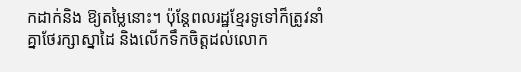កដាក់និង ឱ្យតម្លៃនោះ។ ប៉ុន្តែពលរដ្ឋខ្មែរទូទៅក៏ត្រូវនាំគ្នាថែរក្សាស្នាដៃ និងលើកទឹកចិត្តដល់លោក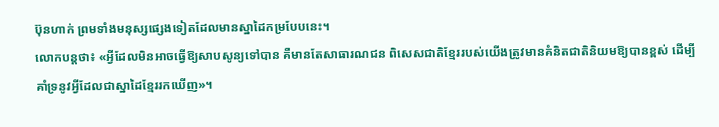ប៊ុនហាក់ ព្រមទាំងមនុស្សផ្សេងទៀតដែលមានស្នាដៃកម្របែបនេះ។
លោកបន្តថា៖ «អ្វីដែលមិនអាចធ្វើឱ្យសាបសូន្យទៅបាន គឺមានតែសាធារណជន ពិសេសជាតិខ្មែររបស់យើងត្រូវមានគំនិតជាតិនិយមឱ្យបានខ្ពស់ ដើម្បីគាំទ្រនូវអ្វីដែលជាស្នាដៃខ្មែររកឃើញ»។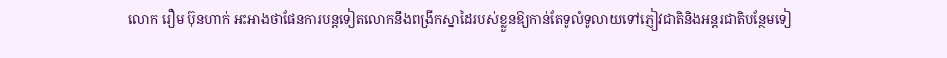លោក រឿម ប៊ុនហាក់ អះអាងថាផែនការបន្តទៀតលោកនឹងពង្រីកស្នាដៃរបស់ខ្លួនឱ្យកាន់តែទូលំទូលាយទៅភ្ញៀវជាតិនិងអន្តរជាតិបន្ថែមទៀ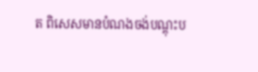ត ពិសេសមានបំណងចង់បណ្តុះប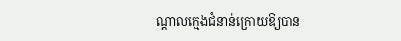ណ្តាលក្មេងជំនាន់ក្រោយឱ្យបាន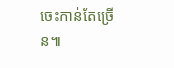ចេះកាន់តែច្រើន៕